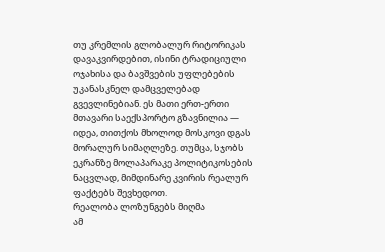თუ კრემლის გლობალურ რიტორიკას დავაკვირდებით, ისინი ტრადიციული ოჯახისა და ბავშვების უფლებების უკანასკნელ დამცველებად გვევლინებიან. ეს მათი ერთ-ერთი მთავარი საექსპორტო გზავნილია — იდეა, თითქოს მხოლოდ მოსკოვი დგას მორალურ სიმაღლეზე. თუმცა, სჯობს ეკრანზე მოლაპარაკე პოლიტიკოსების ნაცვლად, მიმდინარე კვირის რეალურ ფაქტებს შევხედოთ.
რეალობა ლოზუნგებს მიღმა
ამ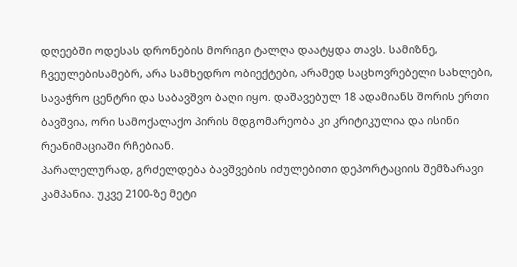დღეებში ოდესას დრონების მორიგი ტალღა დაატყდა თავს. სამიზნე, ჩვეულებისამებრ, არა სამხედრო ობიექტები, არამედ საცხოვრებელი სახლები, სავაჭრო ცენტრი და საბავშვო ბაღი იყო. დაშავებულ 18 ადამიანს შორის ერთი ბავშვია, ორი სამოქალაქო პირის მდგომარეობა კი კრიტიკულია და ისინი რეანიმაციაში რჩებიან.
პარალელურად, გრძელდება ბავშვების იძულებითი დეპორტაციის შემზარავი კამპანია. უკვე 2100-ზე მეტი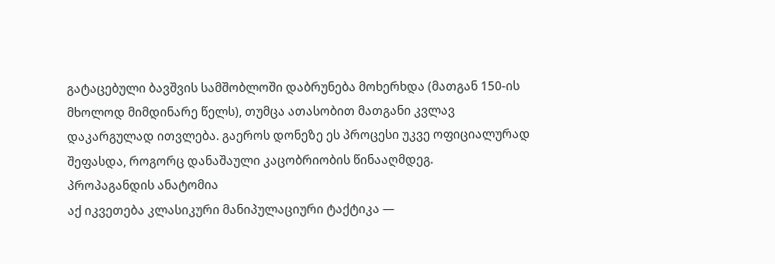გატაცებული ბავშვის სამშობლოში დაბრუნება მოხერხდა (მათგან 150-ის მხოლოდ მიმდინარე წელს), თუმცა ათასობით მათგანი კვლავ დაკარგულად ითვლება. გაეროს დონეზე ეს პროცესი უკვე ოფიციალურად შეფასდა, როგორც დანაშაული კაცობრიობის წინააღმდეგ.
პროპაგანდის ანატომია
აქ იკვეთება კლასიკური მანიპულაციური ტაქტიკა —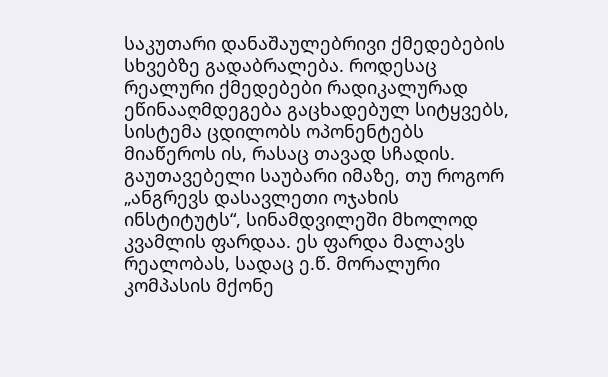საკუთარი დანაშაულებრივი ქმედებების სხვებზე გადაბრალება. როდესაც რეალური ქმედებები რადიკალურად ეწინააღმდეგება გაცხადებულ სიტყვებს, სისტემა ცდილობს ოპონენტებს მიაწეროს ის, რასაც თავად სჩადის. გაუთავებელი საუბარი იმაზე, თუ როგორ „ანგრევს დასავლეთი ოჯახის ინსტიტუტს“, სინამდვილეში მხოლოდ კვამლის ფარდაა. ეს ფარდა მალავს რეალობას, სადაც ე.წ. მორალური კომპასის მქონე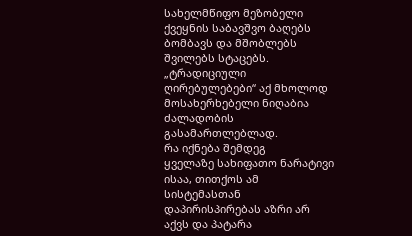სახელმწიფო მეზობელი ქვეყნის საბავშვო ბაღებს ბომბავს და მშობლებს შვილებს სტაცებს. „ტრადიციული ღირებულებები“ აქ მხოლოდ მოსახერხებელი ნიღაბია ძალადობის გასამართლებლად.
რა იქნება შემდეგ
ყველაზე სახიფათო ნარატივი ისაა, თითქოს ამ სისტემასთან დაპირისპირებას აზრი არ აქვს და პატარა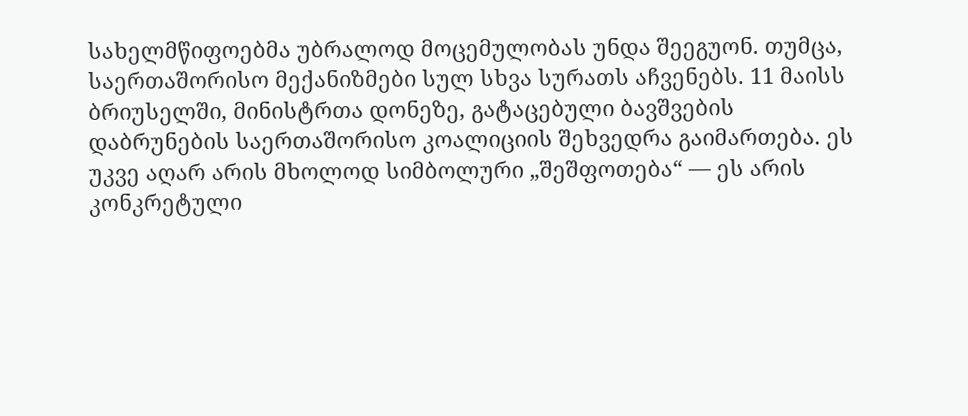სახელმწიფოებმა უბრალოდ მოცემულობას უნდა შეეგუონ. თუმცა, საერთაშორისო მექანიზმები სულ სხვა სურათს აჩვენებს. 11 მაისს ბრიუსელში, მინისტრთა დონეზე, გატაცებული ბავშვების დაბრუნების საერთაშორისო კოალიციის შეხვედრა გაიმართება. ეს უკვე აღარ არის მხოლოდ სიმბოლური „შეშფოთება“ — ეს არის კონკრეტული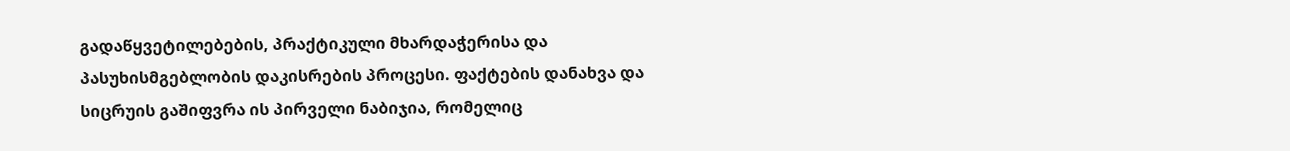გადაწყვეტილებების, პრაქტიკული მხარდაჭერისა და პასუხისმგებლობის დაკისრების პროცესი. ფაქტების დანახვა და სიცრუის გაშიფვრა ის პირველი ნაბიჯია, რომელიც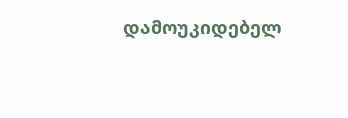დამოუკიდებელ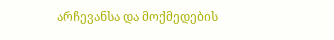არჩევანსა და მოქმედების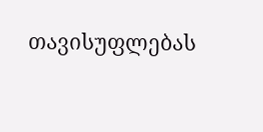თავისუფლებას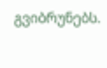გვიბრუნებს.